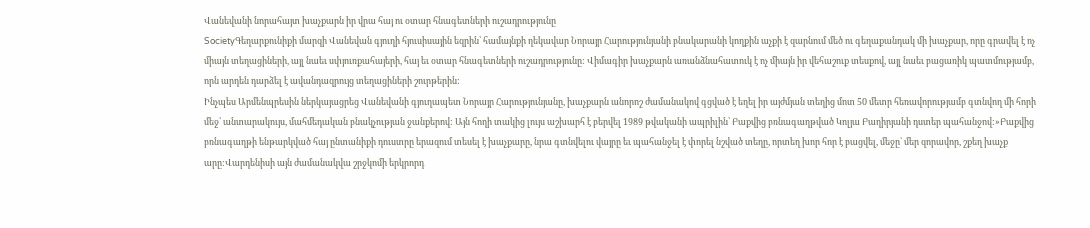Վանեվանի նորահայտ խաչքարն իր վրա հայ ու օտար հնագետների ուշադրությունը
SocietyԳեղարքունիքի մարզի Վանեվան գյուղի հյուսիսային եզրին՝ համայնքի ղեկավար Նորայր Հարությունյանի բնակարանի կողքին աչքի է զարնում մեծ ու գեղաքանդակ մի խաչքար, որը գրավել է ոչ միայն տեղացիների, այլ նաեւ սփյուռքահայերի, հայ եւ օտար հնագետների ուշադրությունը: Վիմագիր խաչքարն առանձնահատուկ է ոչ միայն իր վեհաշուք տեսքով, այլ նաեւ բացառիկ պատմությամբ, որն արդեն դարձել է ավանդազրույց տեղացիների շուրթերին:
Ինչպես Արմենպրեսին ներկայացրեց Վանեվանի գյուղապետ Նորայր Հարությունյանը, խաչքարն անորոշ ժամանակով գցված է եղել իր այժմյան տեղից մոտ 50 մետր հեռավորությամբ գտնվող մի հորի մեջ՝ անտարակույս, մահմեդական բնակչության ջանքերով: Այն հողի տակից լույս աշխարհ է բերվել 1989 թվականի ապրիլին՝ Բաքվից բռնագաղթված Կոլյա Բաղիրյանի դստեր պահանջով:»Բաքվից բռնագաղթի ենթարկված հայ ընտանիքի դուստրը երազում տեսել է խաչքարը, նրա գտնվելու վայրը եւ պահանջել է փորել նշված տեղը, որտեղ խոր հոր է բացվել, մեջը` մեր զորավոր, շքեղ խաչք արը:Վարդենիսի այն ժամանակվա շրջկոմի երկրորդ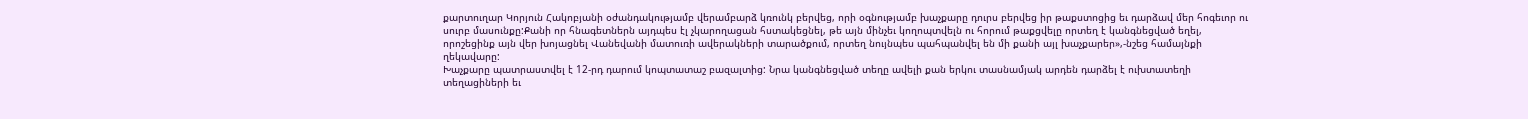քարտուղար Կորյուն Հակոբյանի օժանդակությամբ վերամբարձ կռունկ բերվեց, որի օգնությամբ խաչքարը դուրս բերվեց իր թաքստոցից եւ դարձավ մեր հոգեւոր ու սուրբ մասունքը:Քանի որ հնագետներն այդպես էլ չկարողացան հստակեցնել, թե այն մինչեւ կողոպտվելն ու հորում թաքցվելը որտեղ է կանգնեցված եղել, որոշեցինք այն վեր խոյացնել Վանեվանի մատուռի ավերակների տարածքում, որտեղ նույնպես պահպանվել են մի քանի այլ խաչքարեր»,-նշեց համայնքի ղեկավարը:
Խաչքարը պատրաստվել է 12-րդ դարում կոպտատաշ բազալտից: Նրա կանգնեցված տեղը ավելի քան երկու տասնամյակ արդեն դարձել է ուխտատեղի տեղացիների եւ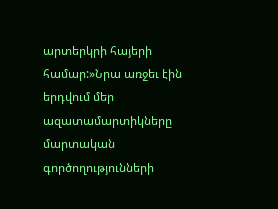արտերկրի հայերի համար:»Նրա առջեւ էին երդվում մեր ազատամարտիկները մարտական գործողությունների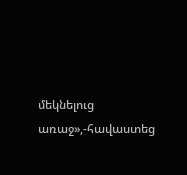մեկնելուց առաջ»,-հավաստեց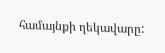համայնքի ղեկավարը: